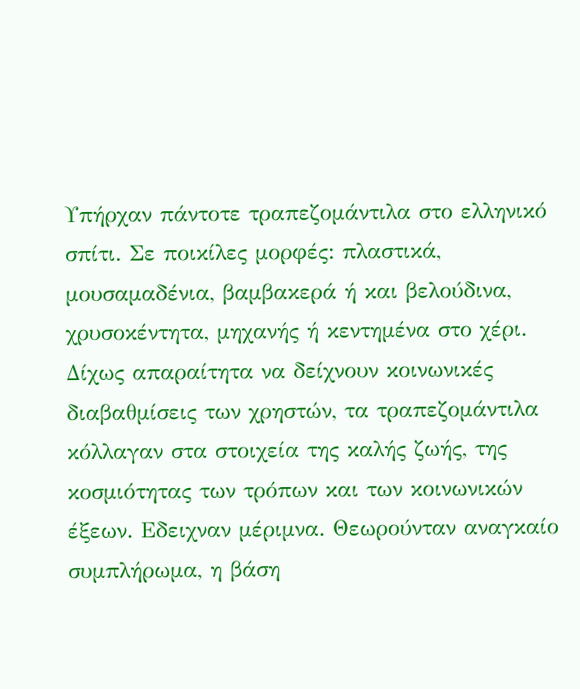Υπήρχαν πάντοτε τραπεζομάντιλα στο ελληνικό σπίτι. Σε ποικίλες μορφές: πλαστικά, μουσαμαδένια, βαμβακερά ή και βελούδινα, χρυσοκέντητα, μηχανής ή κεντημένα στο χέρι. Δίχως απαραίτητα να δείχνουν κοινωνικές διαβαθμίσεις των χρηστών, τα τραπεζομάντιλα κόλλαγαν στα στοιχεία της καλής ζωής, της κοσμιότητας των τρόπων και των κοινωνικών έξεων. Εδειχναν μέριμνα. Θεωρούνταν αναγκαίο συμπλήρωμα, η βάση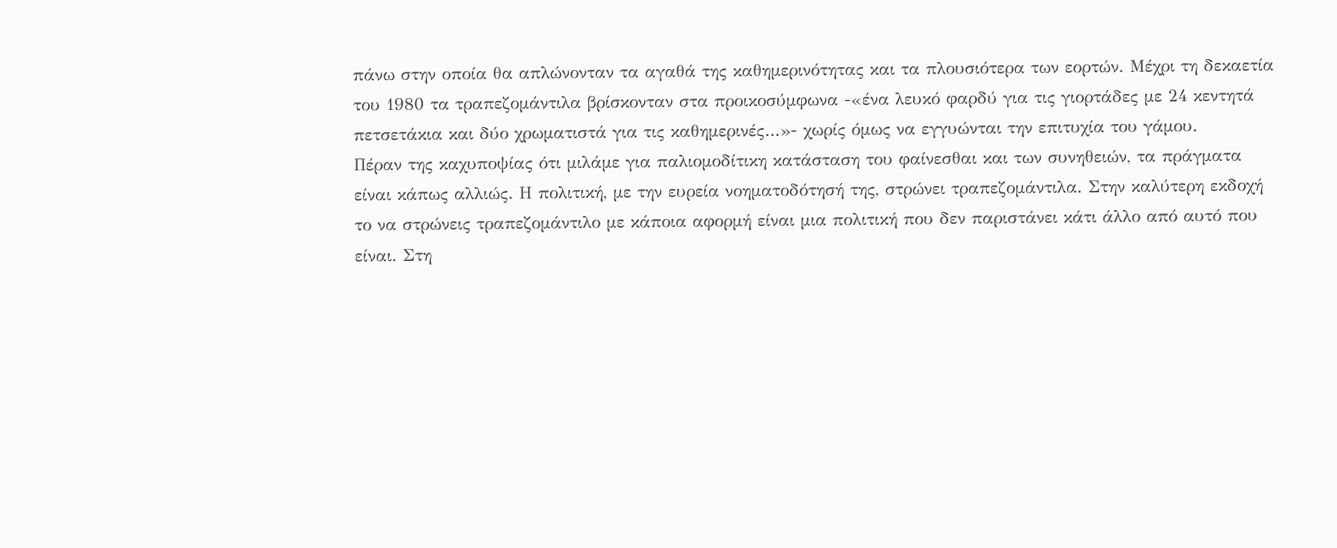πάνω στην οποία θα απλώνονταν τα αγαθά της καθημερινότητας και τα πλουσιότερα των εορτών. Μέχρι τη δεκαετία του 1980 τα τραπεζομάντιλα βρίσκονταν στα προικοσύμφωνα -«ένα λευκό φαρδύ για τις γιορτάδες με 24 κεντητά πετσετάκια και δύο χρωματιστά για τις καθημερινές…»- χωρίς όμως να εγγυώνται την επιτυχία του γάμου.
Πέραν της καχυποψίας ότι μιλάμε για παλιομοδίτικη κατάσταση του φαίνεσθαι και των συνηθειών, τα πράγματα είναι κάπως αλλιώς. Η πολιτική, με την ευρεία νοηματοδότησή της, στρώνει τραπεζομάντιλα. Στην καλύτερη εκδοχή το να στρώνεις τραπεζομάντιλο με κάποια αφορμή είναι μια πολιτική που δεν παριστάνει κάτι άλλο από αυτό που είναι. Στη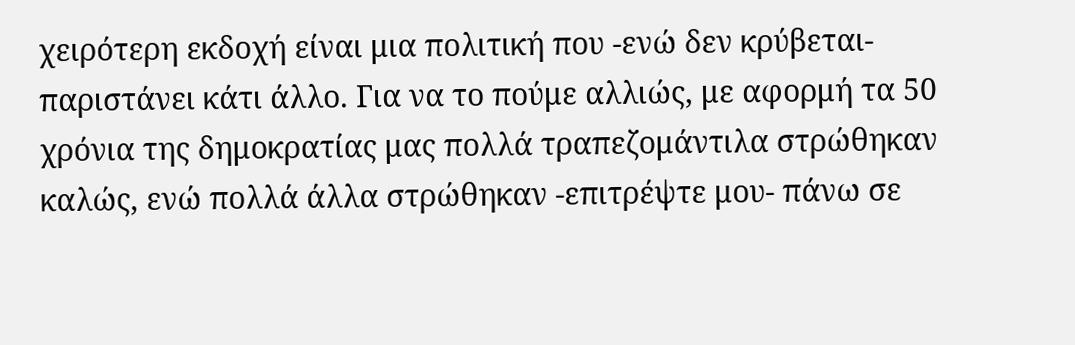χειρότερη εκδοχή είναι μια πολιτική που -ενώ δεν κρύβεται- παριστάνει κάτι άλλο. Για να το πούμε αλλιώς, με αφορμή τα 50 χρόνια της δημοκρατίας μας πολλά τραπεζομάντιλα στρώθηκαν καλώς, ενώ πολλά άλλα στρώθηκαν -επιτρέψτε μου- πάνω σε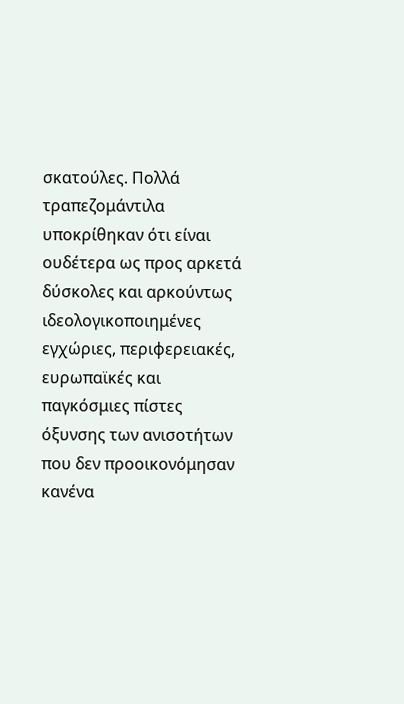σκατούλες. Πολλά τραπεζομάντιλα υποκρίθηκαν ότι είναι ουδέτερα ως προς αρκετά δύσκολες και αρκούντως ιδεολογικοποιημένες εγχώριες, περιφερειακές, ευρωπαϊκές και παγκόσμιες πίστες όξυνσης των ανισοτήτων που δεν προοικονόμησαν κανένα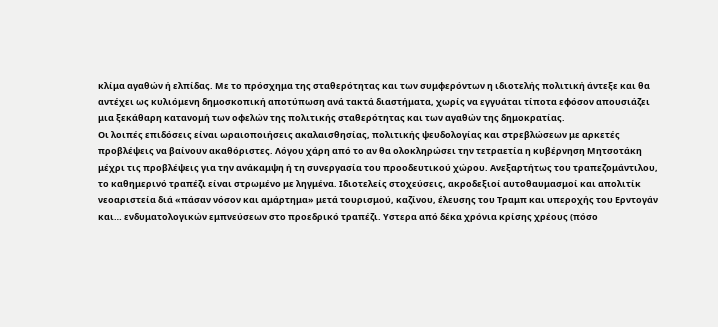κλίμα αγαθών ή ελπίδας. Με το πρόσχημα της σταθερότητας και των συμφερόντων η ιδιοτελής πολιτική άντεξε και θα αντέχει ως κυλιόμενη δημοσκοπική αποτύπωση ανά τακτά διαστήματα, χωρίς να εγγυάται τίποτα εφόσον απουσιάζει μια ξεκάθαρη κατανομή των οφελών της πολιτικής σταθερότητας και των αγαθών της δημοκρατίας.
Οι λοιπές επιδόσεις είναι ωραιοποιήσεις ακαλαισθησίας, πολιτικής ψευδολογίας και στρεβλώσεων με αρκετές προβλέψεις να βαίνουν ακαθόριστες. Λόγου χάρη από το αν θα ολοκληρώσει την τετραετία η κυβέρνηση Μητσοτάκη μέχρι τις προβλέψεις για την ανάκαμψη ή τη συνεργασία του προοδευτικού χώρου. Ανεξαρτήτως του τραπεζομάντιλου, το καθημερινό τραπέζι είναι στρωμένο με ληγμένα. Ιδιοτελείς στοχεύσεις, ακροδεξιοί αυτοθαυμασμοί και απολιτίκ νεοαριστεία διά «πάσαν νόσον και αμάρτημα» μετά τουρισμού, καζίνου, έλευσης του Τραμπ και υπεροχής του Ερντογάν και… ενδυματολογικών εμπνεύσεων στο προεδρικό τραπέζι. Υστερα από δέκα χρόνια κρίσης χρέους (πόσο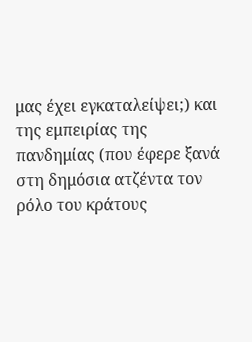μας έχει εγκαταλείψει;) και της εμπειρίας της πανδημίας (που έφερε ξανά στη δημόσια ατζέντα τον ρόλο του κράτους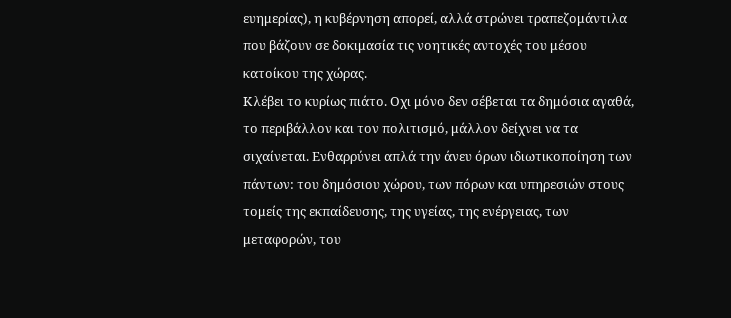ευημερίας), η κυβέρνηση απορεί, αλλά στρώνει τραπεζομάντιλα που βάζουν σε δοκιμασία τις νοητικές αντοχές του μέσου κατοίκου της χώρας.
Κλέβει το κυρίως πιάτο. Οχι μόνο δεν σέβεται τα δημόσια αγαθά, το περιβάλλον και τον πολιτισμό, μάλλον δείχνει να τα σιχαίνεται. Ενθαρρύνει απλά την άνευ όρων ιδιωτικοποίηση των πάντων: του δημόσιου χώρου, των πόρων και υπηρεσιών στους τομείς της εκπαίδευσης, της υγείας, της ενέργειας, των μεταφορών, του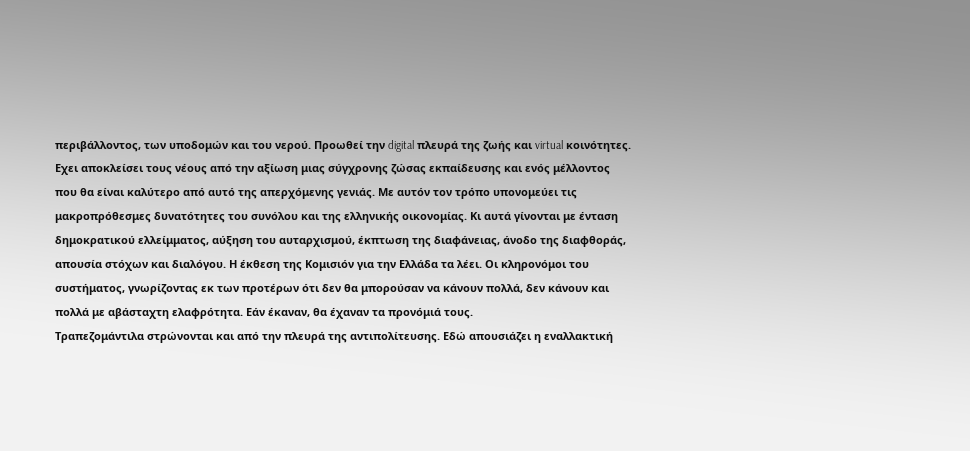περιβάλλοντος, των υποδομών και του νερού. Προωθεί την digital πλευρά της ζωής και virtual κοινότητες. Εχει αποκλείσει τους νέους από την αξίωση μιας σύγχρονης ζώσας εκπαίδευσης και ενός μέλλοντος που θα είναι καλύτερο από αυτό της απερχόμενης γενιάς. Με αυτόν τον τρόπο υπονομεύει τις μακροπρόθεσμες δυνατότητες του συνόλου και της ελληνικής οικονομίας. Κι αυτά γίνονται με ένταση δημοκρατικού ελλείμματος, αύξηση του αυταρχισμού, έκπτωση της διαφάνειας, άνοδο της διαφθοράς, απουσία στόχων και διαλόγου. Η έκθεση της Κομισιόν για την Ελλάδα τα λέει. Οι κληρονόμοι του συστήματος, γνωρίζοντας εκ των προτέρων ότι δεν θα μπορούσαν να κάνουν πολλά, δεν κάνουν και πολλά με αβάσταχτη ελαφρότητα. Εάν έκαναν, θα έχαναν τα προνόμιά τους.
Τραπεζομάντιλα στρώνονται και από την πλευρά της αντιπολίτευσης. Εδώ απουσιάζει η εναλλακτική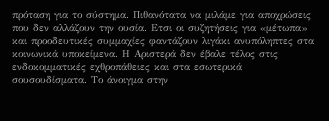πρόταση για το σύστημα. Πιθανότατα να μιλάμε για αποχρώσεις που δεν αλλάζουν την ουσία. Ετσι οι συζητήσεις για «μέτωπα» και προοδευτικές συμμαχίες φαντάζουν λιγάκι ανυπόληπτες στα κοινωνικά υποκείμενα. Η Αριστερά δεν έβαλε τέλος στις ενδοκομματικές εχθροπάθειες και στα εσωτερικά σουσουδίσματα. Το άνοιγμα στην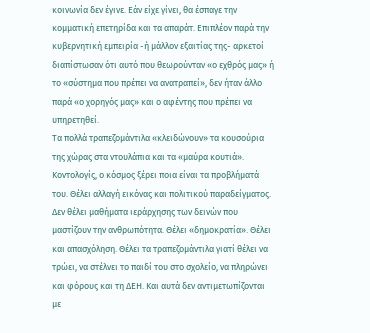κοινωνία δεν έγινε. Εάν είχε γίνει, θα έσπαγε την κομματική επετηρίδα και τα απαράτ. Επιπλέον παρά την κυβερνητική εμπειρία -ή μάλλον εξαιτίας της- αρκετοί διαπίστωσαν ότι αυτό που θεωρούνταν «ο εχθρός μας» ή το «σύστημα που πρέπει να ανατραπεί», δεν ήταν άλλο παρά «ο χορηγός μας» και ο αφέντης που πρέπει να υπηρετηθεί.
Τα πολλά τραπεζομάντιλα «κλειδώνουν» τα κουσούρια της χώρας στα ντουλάπια και τα «μαύρα κουτιά». Κοντολογίς, ο κόσμος ξέρει ποια είναι τα προβλήματά του. Θέλει αλλαγή εικόνας και πολιτικού παραδείγματος. Δεν θέλει μαθήματα ιεράρχησης των δεινών που μαστίζουν την ανθρωπότητα. Θέλει «δημοκρατία». Θέλει και απασχόληση. Θέλει τα τραπεζομάντιλα γιατί θέλει να τρώει, να στέλνει το παιδί του στο σχολείο, να πληρώνει και φόρους και τη ΔΕΗ. Και αυτά δεν αντιμετωπίζονται με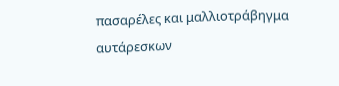πασαρέλες και μαλλιοτράβηγμα αυτάρεσκων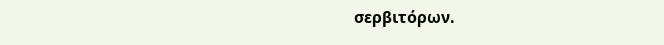σερβιτόρων.